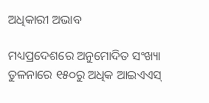ଅଧିକାରୀ ଅଭାବ

ମଧ୍ୟପ୍ରଦେଶରେ ଅନୁମୋଦିତ ସଂଖ୍ୟା ତୁଳନାରେ ୧୫୦ରୁ ଅଧିକ ଆଇଏଏସ୍‌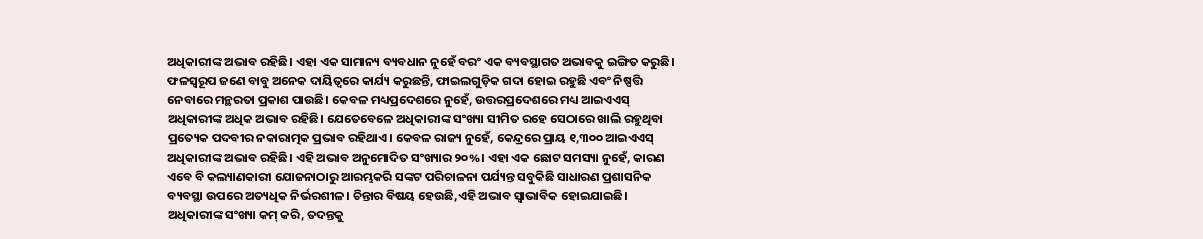ଅଧିକାରୀଙ୍କ ଅଭାବ ରହିଛି। ଏହା ଏକ ସାମାନ୍ୟ ବ୍ୟବଧାନ ନୁହେଁ ବରଂ ଏକ ବ୍ୟବସ୍ଥାଗତ ଅଭାବକୁ ଇଙ୍ଗିତ କରୁଛି। ଫଳସ୍ବରୂପ ଜଣେ ବାବୁ ଅନେକ ଦାୟିତ୍ୱରେ କାର୍ଯ୍ୟ କରୁଛନ୍ତି, ଫାଇଲଗୁଡ଼ିକ ଗଦା ହୋଇ ରହୁଛି ଏବଂ ନିଷ୍ପତ୍ତି ନେବାରେ ମନ୍ଥରତା ପ୍ରକାଶ ପାଉଛି। କେବଳ ମଧ୍ୟପ୍ରଦେଶରେ ନୁହେଁ, ଉତ୍ତରପ୍ରଦେଶରେ ମଧ୍ୟ ଆଇଏଏସ୍‌ ଅଧିକାରୀଙ୍କ ଅଧିକ ଅଭାବ ରହିଛି। ଯେତେବେଳେ ଅଧିକାରୀଙ୍କ ସଂଖ୍ୟା ସୀମିତ ରହେ ସେଠାରେ ଖାଲି ରହୁଥିବା ପ୍ରତ୍ୟେକ ପଦବୀର ନକାରାତ୍ମକ ପ୍ରଭାବ ରହିଥାଏ। କେବଳ ରାଜ୍ୟ ନୁହେଁ, କେନ୍ଦ୍ରରେ ପ୍ରାୟ ୧,୩୦୦ ଆଇଏଏସ୍‌ ଅଧିକାରୀଙ୍କ ଅଭାବ ରହିଛି। ଏହି ଅଭାବ ଅନୁମୋଦିତ ସଂଖ୍ୟାର ୨୦%। ଏହା ଏକ ଛୋଟ ସମସ୍ୟା ନୁହେଁ, କାରଣ ଏବେ ବି କଲ୍ୟାଣକାରୀ ଯୋଜନାଠାରୁ ଆରମ୍ଭକରି ସଙ୍କଟ ପରିଚାଳନା ପର୍ଯ୍ୟନ୍ତ ସବୁକିଛି ସାଧାରଣ ପ୍ରଶାସନିକ ବ୍ୟବସ୍ଥା ଉପରେ ଅତ୍ୟଧିକ ନିର୍ଭରଶୀଳ। ଚିନ୍ତାର ବିଷୟ ହେଉଛି,ଏହି ଅଭାବ ସ୍ବାଭାବିକ ହୋଇଯାଇଛି। ଅଧିକାରୀଙ୍କ ସଂଖ୍ୟା କମ୍‌ କରି, ତଦନ୍ତକୁ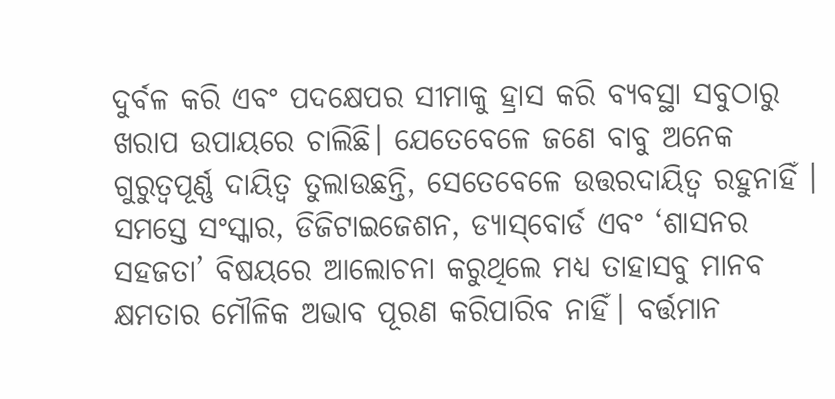ଦୁର୍ବଳ କରି ଏବଂ ପଦକ୍ଷେପର ସୀମାକୁ ହ୍ରାସ କରି ବ୍ୟବସ୍ଥା ସବୁଠାରୁ ଖରାପ ଉପାୟରେ ଚାଲିଛି। ଯେତେବେଳେ ଜଣେ ବାବୁ ଅନେକ ଗୁରୁତ୍ୱପୂର୍ଣ୍ଣ ଦାୟିତ୍ୱ ତୁଲାଉଛନ୍ତି, ସେତେବେଳେ ଉତ୍ତରଦାୟିତ୍ୱ ରହୁନାହିଁ ।
ସମସ୍ତେ ସଂସ୍କାର, ଡିଜିଟାଇଜେଶନ, ଡ୍ୟାସ୍‌ବୋର୍ଡ ଏବଂ ‘ଶାସନର ସହଜତା’ ବିଷୟରେ ଆଲୋଚନା କରୁଥିଲେ ମଧ୍ୟ ତାହାସବୁ ମାନବ କ୍ଷମତାର ମୌଳିକ ଅଭାବ ପୂରଣ କରିପାରିବ ନାହିଁ। ବର୍ତ୍ତମାନ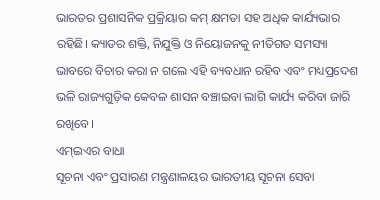ଭାରତର ପ୍ରଶାସନିକ ପ୍ରକ୍ରିୟାର କମ୍‌ କ୍ଷମତା ସହ ଅଧିକ କାର୍ଯ୍ୟଭାର ରହିଛି। କ୍ୟାଡର ଶକ୍ତି, ନିଯୁକ୍ତି ଓ ନିୟୋଜନକୁ ନୀତିଗତ ସମସ୍ୟା ଭାବରେ ବିଚାର କରା ନ ଗଲେ ଏହି ବ୍ୟବଧାନ ରହିବ ଏବଂ ମଧ୍ୟପ୍ରଦେଶ ଭଳି ରାଜ୍ୟଗୁଡ଼ିକ କେବଳ ଶାସନ ବଞ୍ଚାଇବା ଲାଗି କାର୍ଯ୍ୟ କରିବା ଜାରି ରଖିବେ।
ଏମ୍‌ଇଏର ବାଧା
ସୂଚନା ଏବଂ ପ୍ରସାରଣ ମନ୍ତ୍ରଣାଳୟର ଭାରତୀୟ ସୂଚନା ସେବା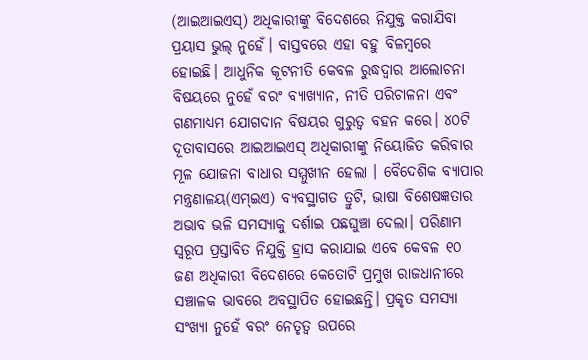(ଆଇଆଇଏସ୍‌) ଅଧିକାରୀଙ୍କୁ ବିଦେଶରେ ନିଯୁକ୍ତ କରାଯିବା ପ୍ରୟାସ ଭୁଲ୍‌ ନୁହେଁ। ବାସ୍ତବରେ ଏହା ବହୁ ବିଳମ୍ବରେ ହୋଇଛି। ଆଧୁନିକ କୂଟନୀତି କେବଳ ରୁଦ୍ଧଦ୍ୱାର ଆଲୋଚନା ବିଷୟରେ ନୁହେଁ ବରଂ ବ୍ୟାଖ୍ୟାନ, ନୀତି ପରିଚାଳନା ଏବଂ ଗଣମାଧ୍ୟମ ଯୋଗଦାନ ବିଷୟର ଗୁରୁତ୍ୱ ବହନ କରେ। ୪୦ଟି ଦୂତାବାସରେ ଆଇଆଇଏସ୍‌ ଅଧିକାରୀଙ୍କୁ ନିୟୋଜିତ କରିବାର ମୂଳ ଯୋଜନା ବାଧାର ସମ୍ମୁଖୀନ ହେଲା । ବୈଦେଶିକ ବ୍ୟାପାର ମନ୍ତ୍ରଣାଳୟ(ଏମ୍‌ଇଏ) ବ୍ୟବସ୍ଥାଗତ ତ୍ରୁଟି, ଭାଷା ବିଶେଷଜ୍ଞତାର ଅଭାବ ଭଳି ସମସ୍ୟାକୁ ଦର୍ଶାଇ ପଛଘୁଞ୍ଚା ଦେଲା। ପରିଣାମ ସ୍ବରୂପ ପ୍ରସ୍ତାବିତ ନିଯୁକ୍ତି ହ୍ରାସ କରାଯାଇ ଏବେ କେବଳ ୧୦ ଜଣ ଅଧିକାରୀ ବିଦେଶରେ କେତୋଟି ପ୍ରମୁଖ ରାଜଧାନୀରେ ସଞ୍ଚାଳକ ଭାବରେ ଅବସ୍ଥାପିତ ହୋଇଛନ୍ତି। ପ୍ରକୃତ ସମସ୍ୟା ସଂଖ୍ୟା ନୁହେଁ ବରଂ ନେତୃତ୍ୱ ଉପରେ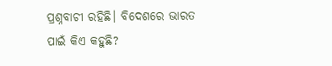ପ୍ରଶ୍ନବାଚୀ ରହିଛି। ବିଦେଶରେ ଭାରତ ପାଇଁ କିଏ କହୁଛି?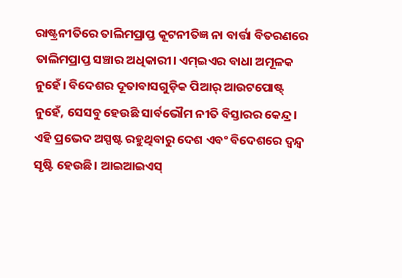ରାଷ୍ଟ୍ରନୀତିରେ ତାଲିମପ୍ରାପ୍ତ କୂଟନୀତିଜ୍ଞ ନା ବାର୍ତ୍ତା ବିତରଣରେ ତାଲିମପ୍ରାପ୍ତ ସଞ୍ଚାର ଅଧିକାରୀ। ଏମ୍‌ଇଏର ବାଧା ଅମୂଳକ ନୁହେଁ। ବିଦେଶର ଦୂତାବାସଗୁଡ଼ିକ ପିଆର୍‌ ଆଉଟପୋଷ୍ଟ୍‌ ନୁହେଁ, ସେସବୁ ହେଉଛି ସାର୍ବଭୌମ ନୀତି ବିସ୍ତାରର କେନ୍ଦ୍ର। ଏହି ପ୍ରଭେଦ ଅସ୍ପଷ୍ଟ ରହୁଥିବାରୁ ଦେଶ ଏବଂ ବିଦେଶରେ ଦ୍ୱନ୍ଦ୍ୱ ସୃଷ୍ଟି ହେଉଛି। ଆଇଆଇଏସ୍‌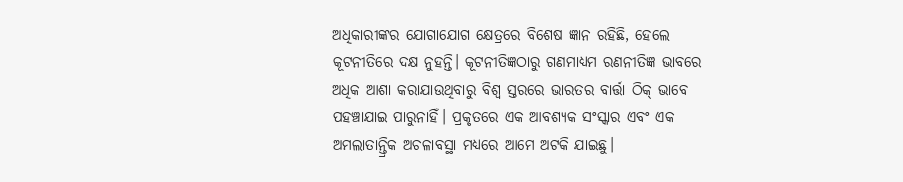ଅଧିକାରୀଙ୍କର ଯୋଗାଯୋଗ କ୍ଷେତ୍ରରେ ବିଶେଷ ଜ୍ଞାନ ରହିଛି, ହେଲେ କୂଟନୀତିରେ ଦକ୍ଷ ନୁହନ୍ତି। କୂଟନୀତିଜ୍ଞଠାରୁ ଗଣମାଧ୍ୟମ ରଣନୀତିଜ୍ଞ ଭାବରେ ଅଧିକ ଆଶା କରାଯାଉଥିବାରୁ ବିଶ୍ୱ ସ୍ତରରେ ଭାରତର ବାର୍ତ୍ତା ଠିକ୍‌ ଭାବେ ପହଞ୍ଚାଯାଇ ପାରୁନାହିଁ। ପ୍ରକୃତରେ ଏକ ଆବଶ୍ୟକ ସଂସ୍କାର ଏବଂ ଏକ ଅମଲାତାନ୍ତ୍ରିକ ଅଚଳାବସ୍ଥା ମଧ୍ୟରେ ଆମେ ଅଟକି ଯାଇଛୁ।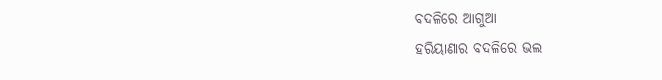ବଦଳିରେ ଆଗୁଆ
ହରିୟାଣାର ବଦଳିରେ ଭଲ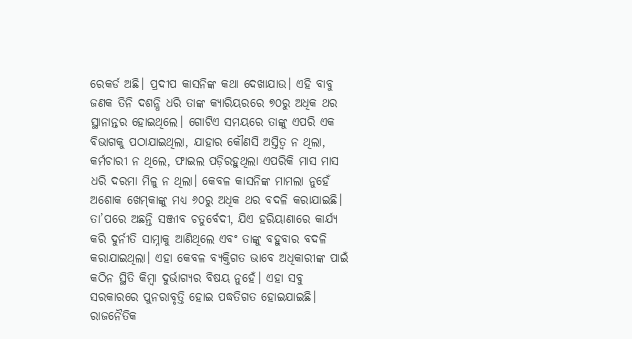ରେକର୍ଡ ଅଛି। ପ୍ରଦୀପ କାସନିଙ୍କ କଥା ଦେଖାଯାଉ। ଏହି ବାବୁ ଜଣକ ତିନି ଦଶନ୍ଧି ଧରି ତାଙ୍କ କ୍ୟାରିୟରରେ ୭୦ରୁ ଅଧିକ ଥର ସ୍ଥାନାନ୍ତର ହୋଇଥିଲେ। ଗୋଟିଏ ସମୟରେ ତାଙ୍କୁ ଏପରି ଏକ ବିଭାଗକୁ ପଠାଯାଇଥିଲା, ଯାହାର କୌଣସି ଅସ୍ତିତ୍ୱ ନ ଥିଲା, କର୍ମଚାରୀ ନ ଥିଲେ, ଫାଇଲ ପଡ଼ିରହୁଥିଲା ଏପରିକି ମାସ ମାସ ଧରି ଦରମା ମିଳୁ ନ ଥିଲା। କେବଳ କାସନିଙ୍କ ମାମଲା ନୁହେଁ ଅଶୋକ ଖେମ୍‌କାଙ୍କୁ ମଧ୍ୟ ୬୦ରୁ ଅଧିକ ଥର ବଦଳି କରାଯାଇଛି। ତା’ପରେ ଅଛନ୍ତି ସଞ୍ଜୀବ ଚତୁର୍ବେଦୀ, ଯିଏ ହରିୟାଣାରେ କାର୍ଯ୍ୟ କରି ଦୁର୍ନୀତି ସାମ୍ନାକୁ ଆଣିଥିଲେ ଏବଂ ତାଙ୍କୁ ବହୁବାର ବଦଳି କରାଯାଇଥିଲା। ଏହା କେବଳ ବ୍ୟକ୍ତିଗତ ଭାବେ ଅଧିକାରୀଙ୍କ ପାଇଁ କଠିନ ସ୍ଥିତି କିମ୍ବା ଦୁର୍ଭାଗ୍ୟର ବିଷୟ ନୁହେଁ। ଏହା ସବୁ ସରକାରରେ ପୁନରାବୃତ୍ତି ହୋଇ ପଦ୍ଧତିଗତ ହୋଇଯାଇଛି। ରାଜନୈତିକ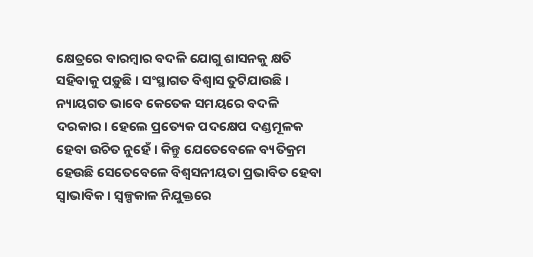କ୍ଷେତ୍ରରେ ବାରମ୍ବାର ବଦଳି ଯୋଗୁ ଶାସନକୁ କ୍ଷତି ସହିବାକୁ ପଡ଼ୁଛି। ସଂସ୍ଥାଗତ ବିଶ୍ୱାସ ତୁଟିଯାଉଛି। ନ୍ୟାୟଗତ ଭାବେ କେତେକ ସମୟରେ ବଦଳି ଦରକାର। ହେଲେ ପ୍ରତ୍ୟେକ ପଦକ୍ଷେପ ଦଣ୍ଡମୂଳକ ହେବା ଉଚିତ ନୁହେଁ। କିନ୍ତୁ ଯେତେବେଳେ ବ୍ୟତିକ୍ରମ ହେଉଛି ସେତେବେଳେ ବିଶ୍ୱସନୀୟତା ପ୍ରଭାବିତ ହେବା ସ୍ବାଭାବିକ। ସ୍ବଳ୍ପକାଳ ନିଯୁକ୍ତରେ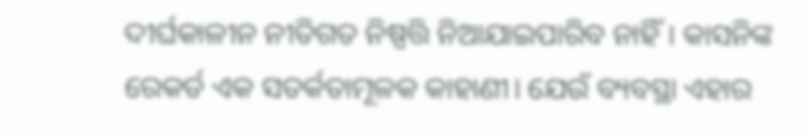ଦୀର୍ଘକାଳୀନ ନୀତିଗତ ନିଷ୍ପତ୍ତି ନିଆଯାଇପାରିବ ନାହିଁ। କାସନିଙ୍କ ରେକର୍ଡ ଏକ ସତର୍କତାମୂଳକ କାହାଣୀ। ଯେଉଁ ବ୍ୟବସ୍ଥା ଏହାର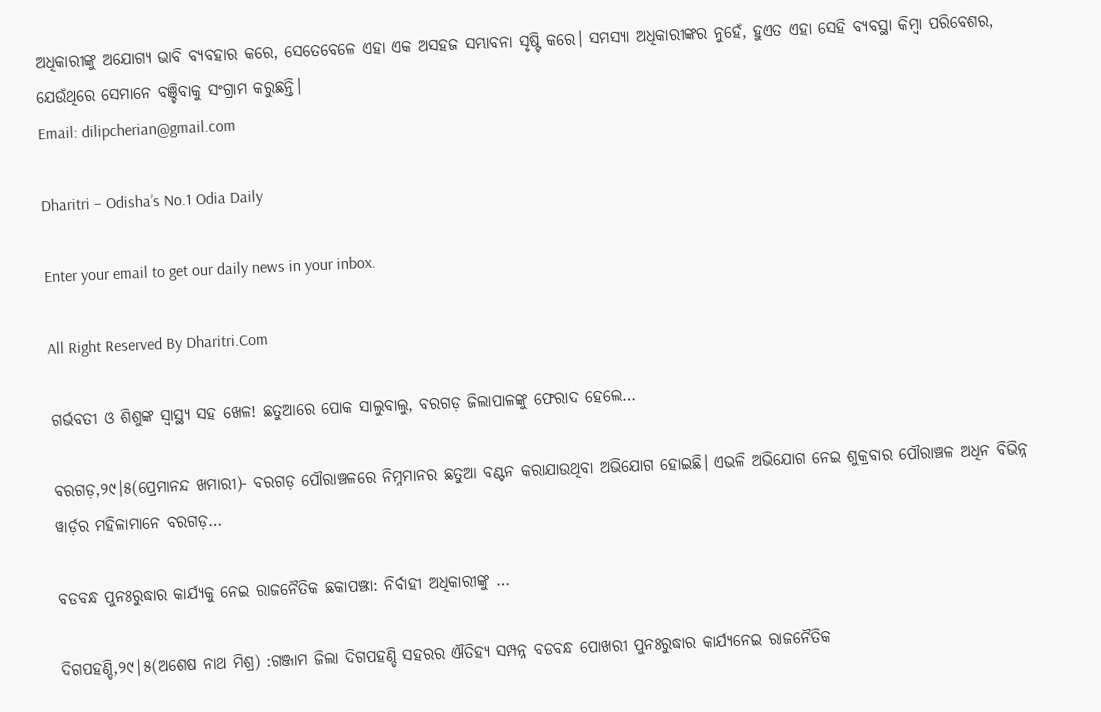ଅଧିକାରୀଙ୍କୁ ଅଯୋଗ୍ୟ ଭାବି ବ୍ୟବହାର କରେ, ସେତେବେଳେ ଏହା ଏକ ଅସହଜ ସମ୍ଭାବନା ସୃଷ୍ଟି କରେ। ସମସ୍ୟା ଅଧିକାରୀଙ୍କର ନୁହେଁ, ହୁଏତ ଏହା ସେହି ବ୍ୟବସ୍ଥା କିମ୍ବା ପରିବେଶର, ଯେଉଁଥିରେ ସେମାନେ ବଞ୍ଚିବାକୁ ସଂଗ୍ରାମ କରୁଛନ୍ତି।
Email: dilipcherian@gmail.com

Dharitri – Odisha’s No.1 Odia Daily

Enter your email to get our daily news in your inbox.

All Right Reserved By Dharitri.Com

ଗର୍ଭବତୀ ଓ ଶିଶୁଙ୍କ ସ୍ୱାସ୍ଥ୍ୟ ସହ ଖେଳ! ଛତୁଆରେ ପୋକ ସାଲୁବାଲୁ, ବରଗଡ଼ ଜିଲାପାଳଙ୍କୁ ଫେରାଦ ହେଲେ…

ବରଗଡ଼,୨୯।୫(ପ୍ରେମାନନ୍ଦ ଖମାରୀ)- ବରଗଡ଼ ପୌରାଞ୍ଚଳରେ ନିମ୍ନମାନର ଛତୁଆ ବଣ୍ଟନ କରାଯାଉଥିବା ଅଭିଯୋଗ ହୋଇଛି। ଏଭଳି ଅଭିଯୋଗ ନେଇ ଶୁକ୍ରବାର ପୌରାଞ୍ଚଳ ଅଧିନ ବିଭିନ୍ନ ୱାର୍ଡ଼ର ମହିଳାମାନେ ବରଗଡ଼…

ବଡବନ୍ଧ ପୁନଃରୁଦ୍ଧାର କାର୍ଯ୍ୟକୁ ନେଇ ରାଜନୈତିକ ଛକାପଞ୍ଝା: ନିର୍ବାହୀ ଅଧିକାରୀଙ୍କୁ …

ଦିଗପହଣ୍ଡି,୨୯|୫(ଅଶେଷ ନାଥ ମିଶ୍ର) :ଗଞ୍ଜାମ ଜିଲା ଦିଗପହଣ୍ଡି ସହରର ଐତିହ୍ୟ ସମ୍ପନ୍ନ ବଡବନ୍ଧ ପୋଖରୀ ପୁନଃରୁଦ୍ଧାର କାର୍ଯ୍ୟନେଇ ରାଜନୈତିକ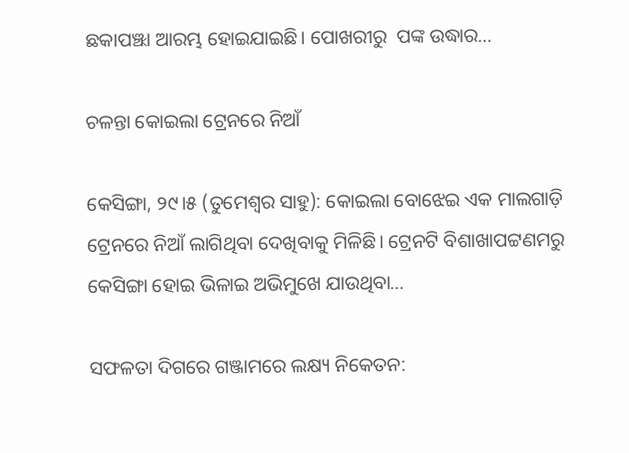ଛକାପଞ୍ଝା ଆରମ୍ଭ ହୋଇଯାଇଛି। ପୋଖରୀରୁ  ପଙ୍କ ଉଦ୍ଧାର…

ଚଳନ୍ତା କୋଇଲା ଟ୍ରେନରେ ନିଆଁ

କେସିଙ୍ଗା, ୨୯।୫ (ତୁମେଶ୍ୱର ସାହୁ): କୋଇଲା ବୋଝେଇ ଏକ ମାଲଗାଡ଼ି ଟ୍ରେନରେ ନିଆଁ ଲାଗିଥିବା ଦେଖିବାକୁ ମିଳିଛି। ଟ୍ରେନଟି ବିଶାଖାପଟ୍ଟଣମରୁ କେସିଙ୍ଗା ହୋଇ ଭିଳାଇ ଅଭିମୁଖେ ଯାଉଥିବା…

ସଫଳତା ଦିଗରେ ଗଞ୍ଜାମରେ ଲକ୍ଷ୍ୟ ନିକେତନ: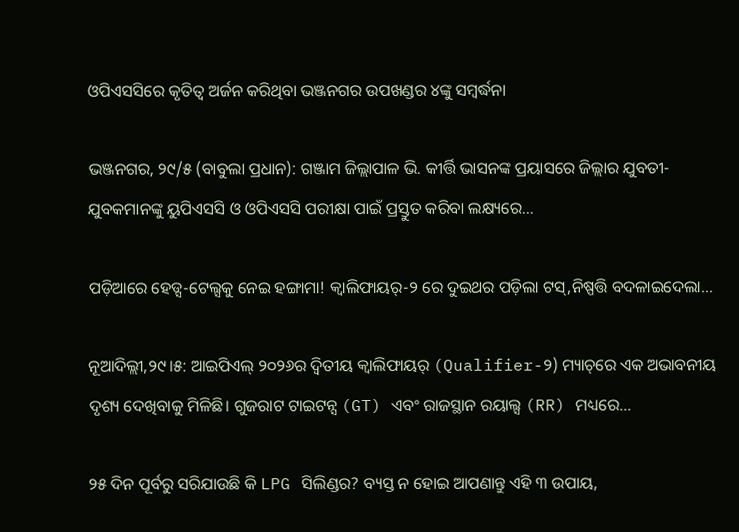ଓପିଏସସିରେ କୃତିତ୍ୱ ଅର୍ଜନ କରିଥିବା ଭଞ୍ଜନଗର ଉପଖଣ୍ଡର ୪ଙ୍କୁ ସମ୍ବର୍ଦ୍ଧନା

ଭଞ୍ଜନଗର, ୨୯/୫ (ବାବୁଲା ପ୍ରଧାନ): ଗଞ୍ଜାମ ଜିଲ୍ଲାପାଳ ଭି. କୀର୍ତ୍ତି ଭାସନଙ୍କ ପ୍ରୟାସରେ ଜିଲ୍ଲାର ଯୁବତୀ-ଯୁବକମାନଙ୍କୁ ୟୁପିଏସସି ଓ ଓପିଏସସି ପରୀକ୍ଷା ପାଇଁ ପ୍ରସ୍ତୁତ କରିବା ଲକ୍ଷ୍ୟରେ…

ପଡ଼ିଆରେ ହେଡ୍ସ-ଟେଲ୍ସକୁ ନେଇ ହଙ୍ଗାମା! କ୍ୱାଲିଫାୟର୍-୨ ରେ ଦୁଇଥର ପଡ଼ିଲା ଟସ୍,ନିଷ୍ପତ୍ତି ବଦଳାଇଦେଲା…

ନୂଆଦିଲ୍ଲୀ,୨୯।୫: ଆଇପିଏଲ୍‌ ୨୦୨୬ର ଦ୍ୱିତୀୟ କ୍ୱାଲିଫାୟର୍‌ (Qualifier-୨) ମ୍ୟାଚ୍‌ରେ ଏକ ଅଭାବନୀୟ ଦୃଶ୍ୟ ଦେଖିବାକୁ ମିଳିଛି। ଗୁଜରାଟ ଟାଇଟନ୍ସ (GT) ଏବଂ ରାଜସ୍ଥାନ ରୟାଲ୍ସ (RR) ମଧ୍ୟରେ…

୨୫ ଦିନ ପୂର୍ବରୁ ସରିଯାଉଛି କି LPG ସିଲିଣ୍ଡର? ବ୍ୟସ୍ତ ନ ହୋଇ ଆପଣାନ୍ତୁ ଏହି ୩ ଉପାୟ,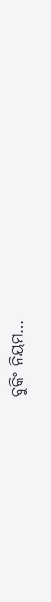ବୁକିଂ ନିୟମ…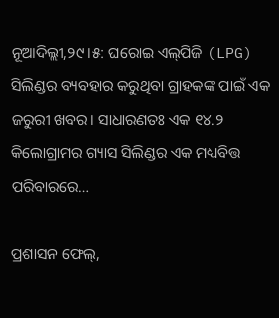ନୂଆଦିଲ୍ଲୀ,୨୯।୫: ଘରୋଇ ଏଲ୍‌ପିଜି (LPG) ସିଲିଣ୍ଡର ବ୍ୟବହାର କରୁଥିବା ଗ୍ରାହକଙ୍କ ପାଇଁ ଏକ ଜରୁରୀ ଖବର। ସାଧାରଣତଃ ଏକ ୧୪.୨ କିଲୋଗ୍ରାମର ଗ୍ୟାସ ସିଲିଣ୍ଡର ଏକ ମଧ୍ୟବିତ୍ତ ପରିବାରରେ…

ପ୍ରଶାସନ ଫେଲ୍,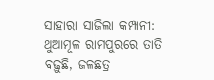ସାହାରା ସାଜିଲା କମ୍ପାନୀ: ଥୁଆମୂଳ ରାମପୁରରେ ତାତି ବଢ଼ୁଛି, ଜଳଛତ୍ର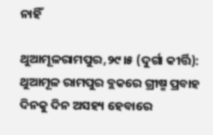ନାହିଁ

ଥୁଆମୂଳରାମପୁର,୨୯।୫ (ଦୁର୍ଗା କୀର୍ତ୍ତି): ଥୁଆମୂଳ ରାମପୁର ବ୍ଲକରେ ଗ୍ରୀଷ୍ମ ପ୍ରବାହ ଦିନକୁ ଦିନ ଅସହ୍ୟ ହେବାରେ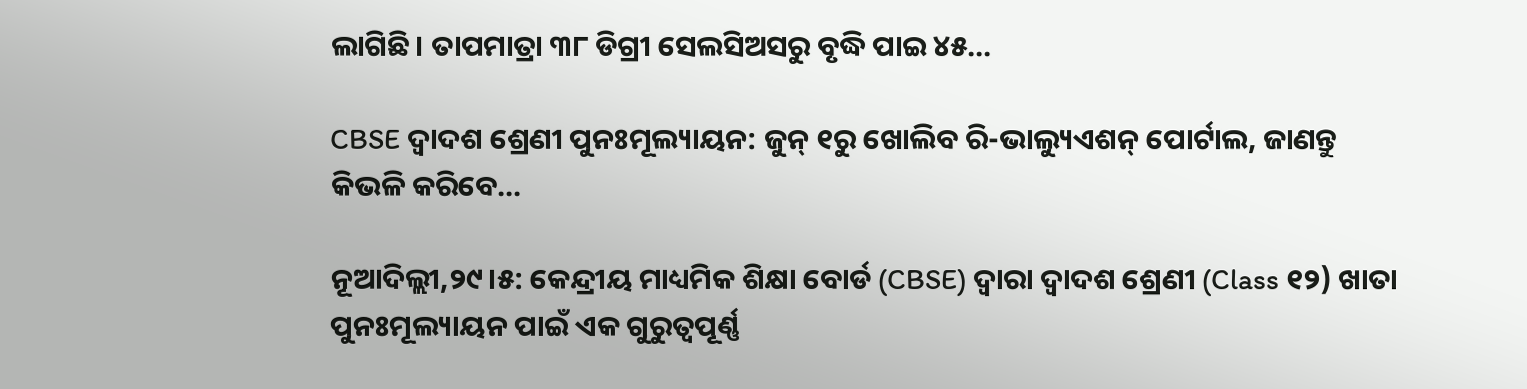ଲାଗିଛି। ତାପମାତ୍ରା ୩୮ ଡିଗ୍ରୀ ସେଲସିଅସରୁ ବୃଦ୍ଧି ପାଇ ୪୫…

CBSE ଦ୍ୱାଦଶ ଶ୍ରେଣୀ ପୁନଃମୂଲ୍ୟାୟନ: ଜୁନ୍‌ ୧ରୁ ଖୋଲିବ ରି-ଭାଲ୍ୟୁଏଶନ୍‌ ପୋର୍ଟାଲ, ଜାଣନ୍ତୁ କିଭଳି କରିବେ…

ନୂଆଦିଲ୍ଲୀ,୨୯।୫: କେନ୍ଦ୍ରୀୟ ମାଧ୍ୟମିକ ଶିକ୍ଷା ବୋର୍ଡ (CBSE) ଦ୍ୱାରା ଦ୍ୱାଦଶ ଶ୍ରେଣୀ (Class ୧୨) ଖାତା ପୁନଃମୂଲ୍ୟାୟନ ପାଇଁ ଏକ ଗୁରୁତ୍ୱପୂର୍ଣ୍ଣ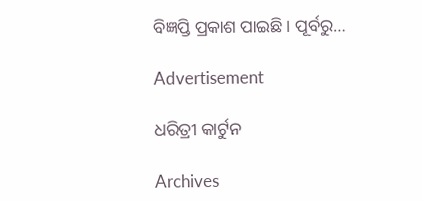ବିଜ୍ଞପ୍ତି ପ୍ରକାଶ ପାଇଛି। ପୂର୍ବରୁ…

Advertisement

ଧରିତ୍ରୀ କାର୍ଟୁନ

Archives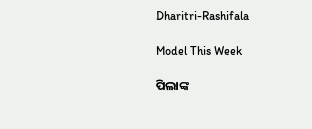Dharitri-Rashifala

Model This Week

ପିଲାଙ୍କ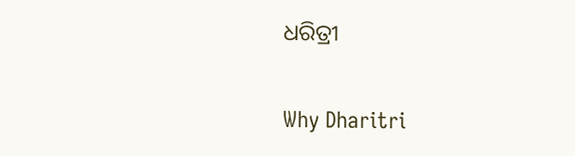ଧରିତ୍ରୀ

Why Dharitri